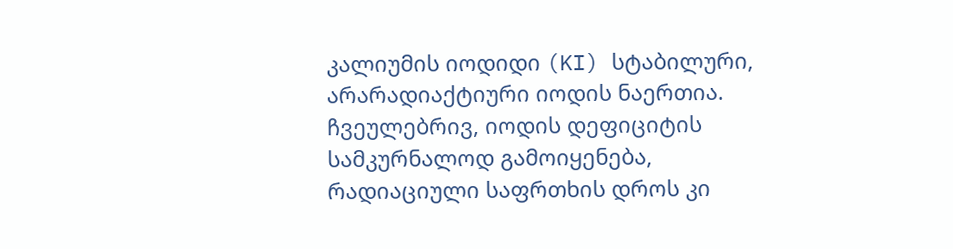კალიუმის იოდიდი (KI) სტაბილური, არარადიაქტიური იოდის ნაერთია. ჩვეულებრივ, იოდის დეფიციტის სამკურნალოდ გამოიყენება, რადიაციული საფრთხის დროს კი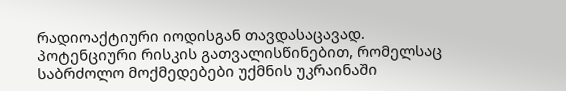რადიოაქტიური იოდისგან თავდასაცავად. პოტენციური რისკის გათვალისწინებით, რომელსაც საბრძოლო მოქმედებები უქმნის უკრაინაში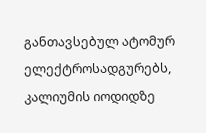განთავსებულ ატომურ ელექტროსადგურებს, კალიუმის იოდიდზე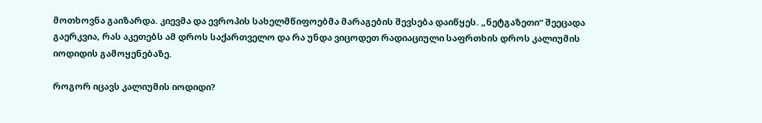მოთხოვნა გაიზარდა. კიევმა და ევროპის სახელმწიფოებმა მარაგების შევსება დაიწყეს. „ნეტგაზეთი“ შეეცადა გაერკვია, რას აკეთებს ამ დროს საქართველო და რა უნდა ვიცოდეთ რადიაციული საფრთხის დროს კალიუმის იოდიდის გამოყენებაზე.

როგორ იცავს კალიუმის იოდიდი?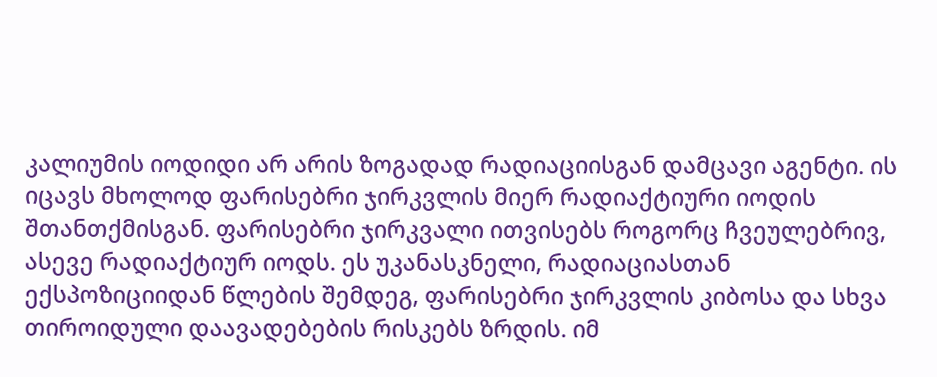კალიუმის იოდიდი არ არის ზოგადად რადიაციისგან დამცავი აგენტი. ის იცავს მხოლოდ ფარისებრი ჯირკვლის მიერ რადიაქტიური იოდის შთანთქმისგან. ფარისებრი ჯირკვალი ითვისებს როგორც ჩვეულებრივ, ასევე რადიაქტიურ იოდს. ეს უკანასკნელი, რადიაციასთან ექსპოზიციიდან წლების შემდეგ, ფარისებრი ჯირკვლის კიბოსა და სხვა თიროიდული დაავადებების რისკებს ზრდის. იმ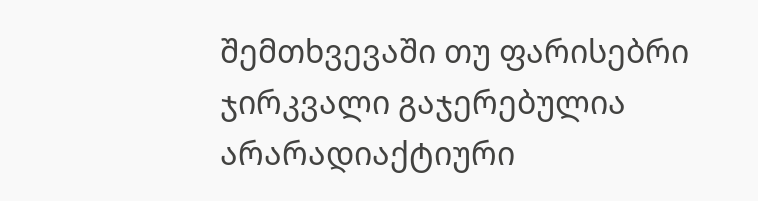შემთხვევაში თუ ფარისებრი ჯირკვალი გაჯერებულია არარადიაქტიური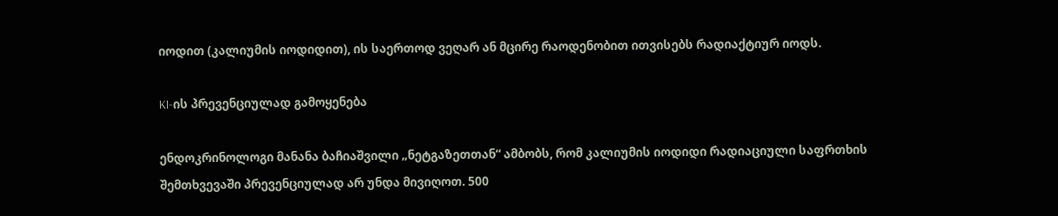იოდით (კალიუმის იოდიდით), ის საერთოდ ვეღარ ან მცირე რაოდენობით ითვისებს რადიაქტიურ იოდს.

KI-ის პრევენციულად გამოყენება

ენდოკრინოლოგი მანანა ბაჩიაშვილი „ნეტგაზეთთან“ ამბობს, რომ კალიუმის იოდიდი რადიაციული საფრთხის შემთხვევაში პრევენციულად არ უნდა მივიღოთ. 500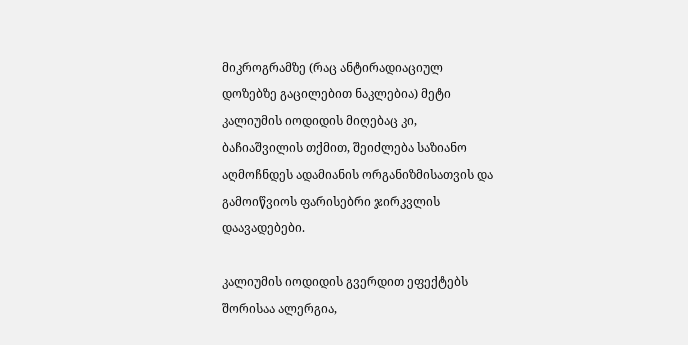მიკროგრამზე (რაც ანტირადიაციულ დოზებზე გაცილებით ნაკლებია) მეტი კალიუმის იოდიდის მიღებაც კი, ბაჩიაშვილის თქმით, შეიძლება საზიანო აღმოჩნდეს ადამიანის ორგანიზმისათვის და გამოიწვიოს ფარისებრი ჯირკვლის დაავადებები.

კალიუმის იოდიდის გვერდით ეფექტებს შორისაა ალერგია,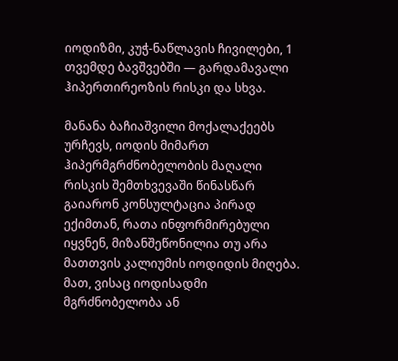იოდიზმი, კუჭ-ნაწლავის ჩივილები, 1 თვემდე ბავშვებში — გარდამავალი ჰიპერთირეოზის რისკი და სხვა.

მანანა ბაჩიაშვილი მოქალაქეებს ურჩევს, იოდის მიმართ ჰიპერმგრძნობელობის მაღალი რისკის შემთხვევაში წინასწარ გაიარონ კონსულტაცია პირად ექიმთან, რათა ინფორმირებული იყვნენ, მიზანშეწონილია თუ არა მათთვის კალიუმის იოდიდის მიღება. მათ, ვისაც იოდისადმი მგრძნობელობა ან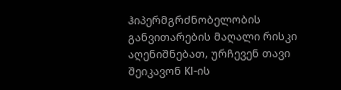ჰიპერმგრძნობელობის განვითარების მაღალი რისკი აღენიშნებათ, ურჩევენ თავი შეიკავონ KI-ის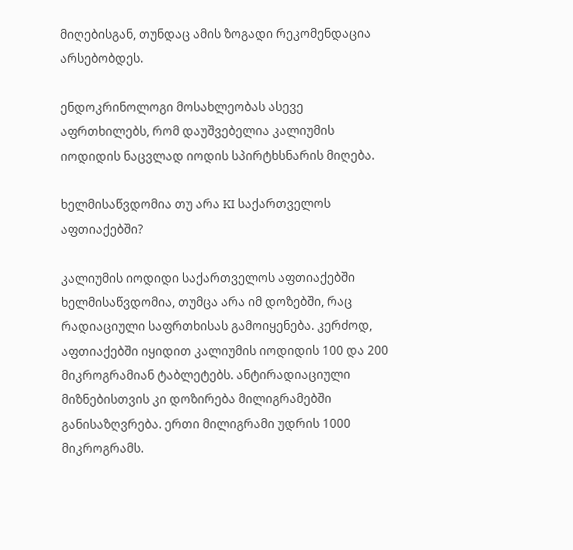მიღებისგან, თუნდაც ამის ზოგადი რეკომენდაცია არსებობდეს.

ენდოკრინოლოგი მოსახლეობას ასევე აფრთხილებს, რომ დაუშვებელია კალიუმის იოდიდის ნაცვლად იოდის სპირტხსნარის მიღება.

ხელმისაწვდომია თუ არა KI საქართველოს აფთიაქებში?

კალიუმის იოდიდი საქართველოს აფთიაქებში ხელმისაწვდომია, თუმცა არა იმ დოზებში, რაც რადიაციული საფრთხისას გამოიყენება. კერძოდ, აფთიაქებში იყიდით კალიუმის იოდიდის 100 და 200 მიკროგრამიან ტაბლეტებს. ანტირადიაციული მიზნებისთვის კი დოზირება მილიგრამებში განისაზღვრება. ერთი მილიგრამი უდრის 1000 მიკროგრამს.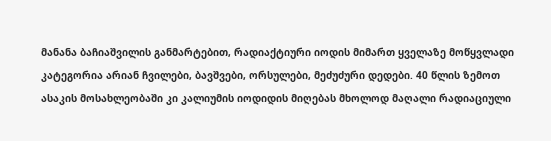მანანა ბაჩიაშვილის განმარტებით, რადიაქტიური იოდის მიმართ ყველაზე მოწყვლადი კატეგორია არიან ჩვილები, ბავშვები, ორსულები, მეძუძური დედები. 40 წლის ზემოთ ასაკის მოსახლეობაში კი კალიუმის იოდიდის მიღებას მხოლოდ მაღალი რადიაციული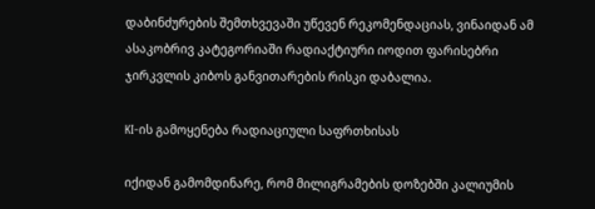დაბინძურების შემთხვევაში უწევენ რეკომენდაციას, ვინაიდან ამ ასაკობრივ კატეგორიაში რადიაქტიური იოდით ფარისებრი ჯირკვლის კიბოს განვითარების რისკი დაბალია.

KI-ის გამოყენება რადიაციული საფრთხისას

იქიდან გამომდინარე, რომ მილიგრამების დოზებში კალიუმის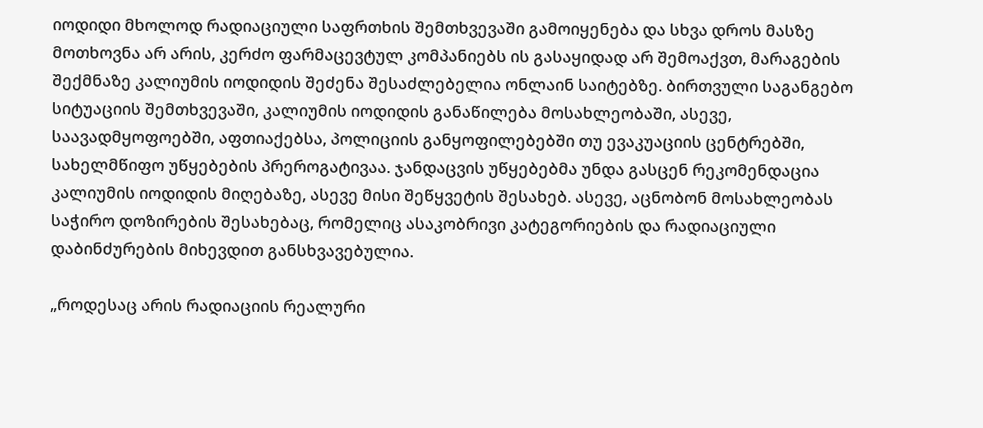იოდიდი მხოლოდ რადიაციული საფრთხის შემთხვევაში გამოიყენება და სხვა დროს მასზე მოთხოვნა არ არის, კერძო ფარმაცევტულ კომპანიებს ის გასაყიდად არ შემოაქვთ, მარაგების შექმნაზე კალიუმის იოდიდის შეძენა შესაძლებელია ონლაინ საიტებზე. ბირთვული საგანგებო სიტუაციის შემთხვევაში, კალიუმის იოდიდის განაწილება მოსახლეობაში, ასევე, საავადმყოფოებში, აფთიაქებსა, პოლიციის განყოფილებებში თუ ევაკუაციის ცენტრებში, სახელმწიფო უწყებების პრეროგატივაა. ჯანდაცვის უწყებებმა უნდა გასცენ რეკომენდაცია კალიუმის იოდიდის მიღებაზე, ასევე მისი შეწყვეტის შესახებ. ასევე, აცნობონ მოსახლეობას საჭირო დოზირების შესახებაც, რომელიც ასაკობრივი კატეგორიების და რადიაციული დაბინძურების მიხევდით განსხვავებულია.

„როდესაც არის რადიაციის რეალური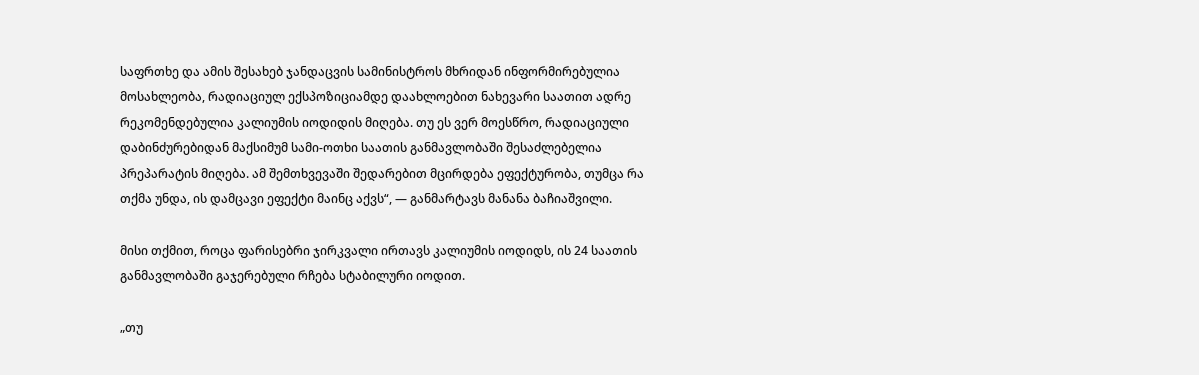საფრთხე და ამის შესახებ ჯანდაცვის სამინისტროს მხრიდან ინფორმირებულია მოსახლეობა, რადიაციულ ექსპოზიციამდე დაახლოებით ნახევარი საათით ადრე რეკომენდებულია კალიუმის იოდიდის მიღება. თუ ეს ვერ მოესწრო, რადიაციული დაბინძურებიდან მაქსიმუმ სამი-ოთხი საათის განმავლობაში შესაძლებელია პრეპარატის მიღება. ამ შემთხვევაში შედარებით მცირდება ეფექტურობა, თუმცა რა თქმა უნდა, ის დამცავი ეფექტი მაინც აქვს“, — განმარტავს მანანა ბაჩიაშვილი.

მისი თქმით, როცა ფარისებრი ჯირკვალი ირთავს კალიუმის იოდიდს, ის 24 საათის განმავლობაში გაჯერებული რჩება სტაბილური იოდით.

„თუ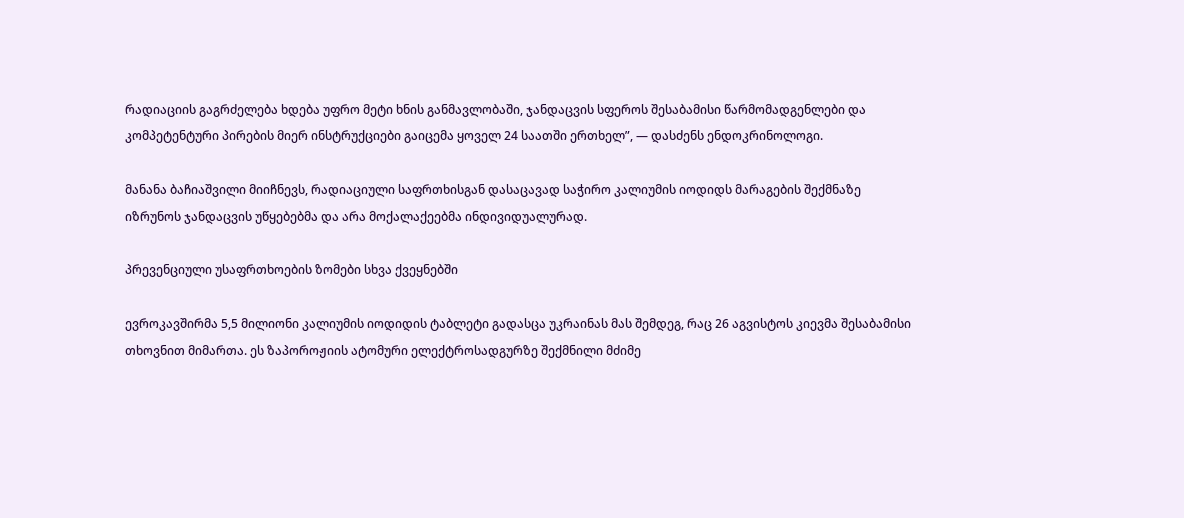რადიაციის გაგრძელება ხდება უფრო მეტი ხნის განმავლობაში, ჯანდაცვის სფეროს შესაბამისი წარმომადგენლები და კომპეტენტური პირების მიერ ინსტრუქციები გაიცემა ყოველ 24 საათში ერთხელ”, — დასძენს ენდოკრინოლოგი.

მანანა ბაჩიაშვილი მიიჩნევს, რადიაციული საფრთხისგან დასაცავად საჭირო კალიუმის იოდიდს მარაგების შექმნაზე იზრუნოს ჯანდაცვის უწყებებმა და არა მოქალაქეებმა ინდივიდუალურად.

პრევენციული უსაფრთხოების ზომები სხვა ქვეყნებში

ევროკავშირმა 5,5 მილიონი კალიუმის იოდიდის ტაბლეტი გადასცა უკრაინას მას შემდეგ, რაც 26 აგვისტოს კიევმა შესაბამისი თხოვნით მიმართა. ეს ზაპოროჟიის ატომური ელექტროსადგურზე შექმნილი მძიმე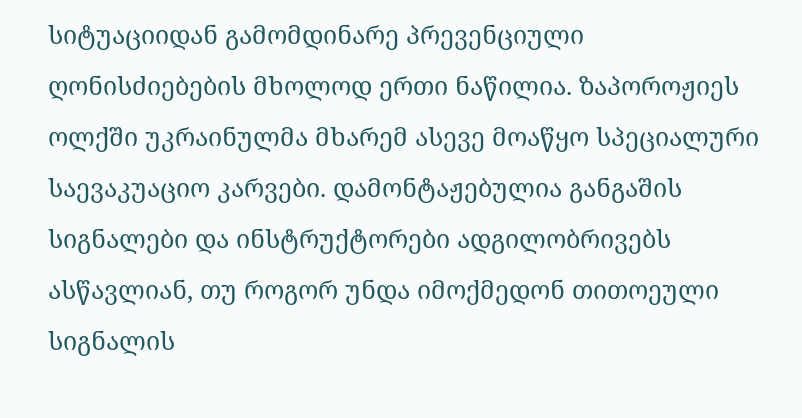სიტუაციიდან გამომდინარე პრევენციული ღონისძიებების მხოლოდ ერთი ნაწილია. ზაპოროჟიეს ოლქში უკრაინულმა მხარემ ასევე მოაწყო სპეციალური საევაკუაციო კარვები. დამონტაჟებულია განგაშის სიგნალები და ინსტრუქტორები ადგილობრივებს ასწავლიან, თუ როგორ უნდა იმოქმედონ თითოეული სიგნალის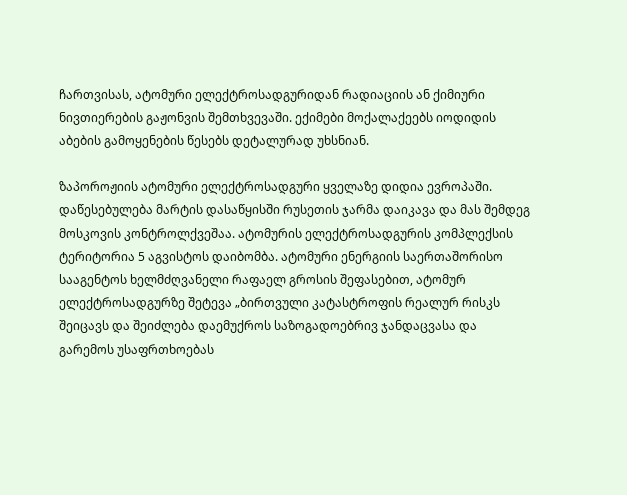ჩართვისას, ატომური ელექტროსადგურიდან რადიაციის ან ქიმიური ნივთიერების გაჟონვის შემთხვევაში. ექიმები მოქალაქეებს იოდიდის აბების გამოყენების წესებს დეტალურად უხსნიან.

ზაპოროჟიის ატომური ელექტროსადგური ყველაზე დიდია ევროპაში. დაწესებულება მარტის დასაწყისში რუსეთის ჯარმა დაიკავა და მას შემდეგ მოსკოვის კონტროლქვეშაა. ატომურის ელექტროსადგურის კომპლექსის ტერიტორია 5 აგვისტოს დაიბომბა. ატომური ენერგიის საერთაშორისო სააგენტოს ხელმძღვანელი რაფაელ გროსის შეფასებით, ატომურ ელექტროსადგურზე შეტევა „ბირთვული კატასტროფის რეალურ რისკს შეიცავს და შეიძლება დაემუქროს საზოგადოებრივ ჯანდაცვასა და გარემოს უსაფრთხოებას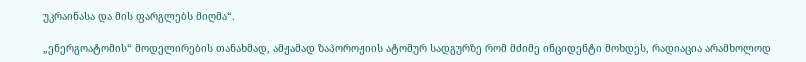უკრაინასა და მის ფარგლებს მიღმა“.

„ენერგოატომის“ მოდელირების თანახმად, ამჟამად ზაპოროჟიის ატომურ სადგურზე რომ მძიმე ინციდენტი მოხდეს, რადიაცია არამხოლოდ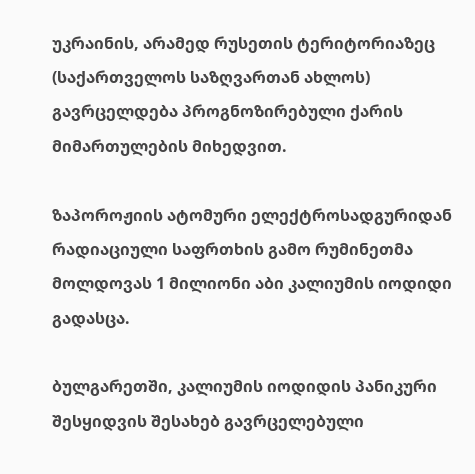უკრაინის, არამედ რუსეთის ტერიტორიაზეც (საქართველოს საზღვართან ახლოს) გავრცელდება პროგნოზირებული ქარის მიმართულების მიხედვით.

ზაპოროჟიის ატომური ელექტროსადგურიდან რადიაციული საფრთხის გამო რუმინეთმა მოლდოვას 1 მილიონი აბი კალიუმის იოდიდი გადასცა.

ბულგარეთში, კალიუმის იოდიდის პანიკური შესყიდვის შესახებ გავრცელებული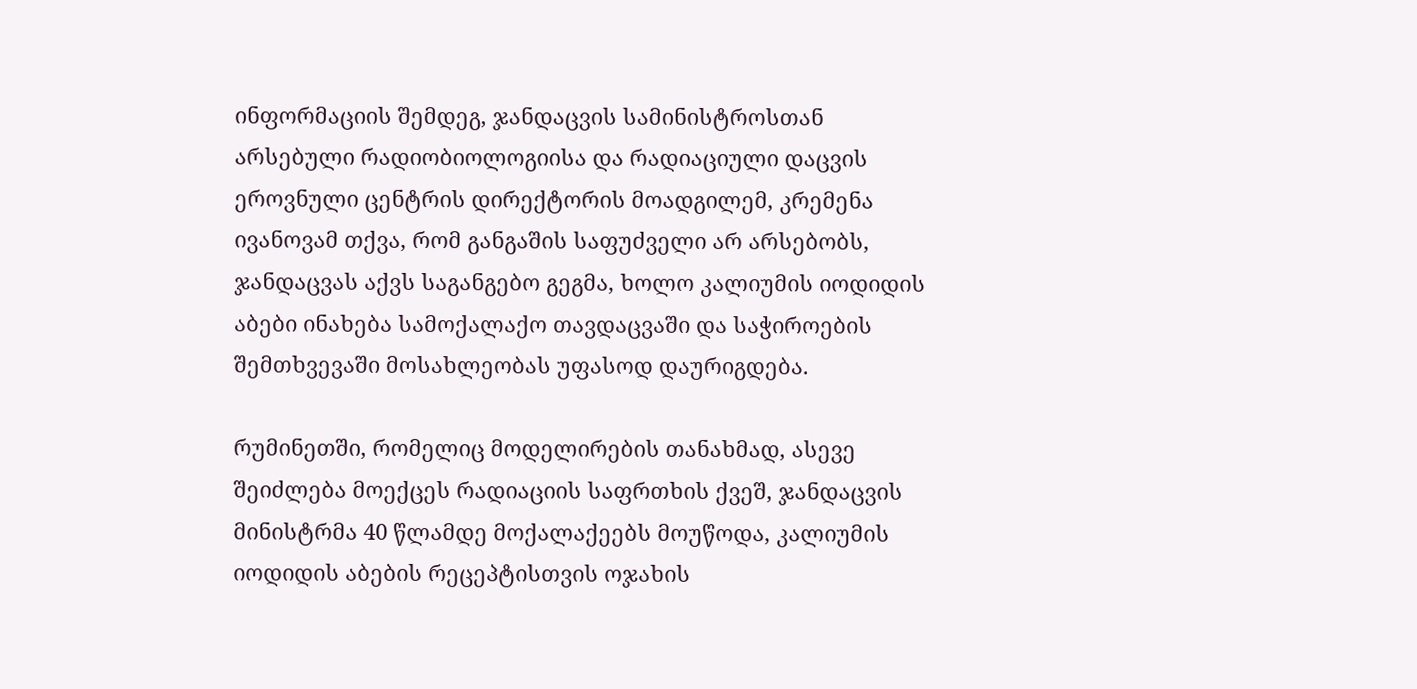ინფორმაციის შემდეგ, ჯანდაცვის სამინისტროსთან არსებული რადიობიოლოგიისა და რადიაციული დაცვის ეროვნული ცენტრის დირექტორის მოადგილემ, კრემენა ივანოვამ თქვა, რომ განგაშის საფუძველი არ არსებობს, ჯანდაცვას აქვს საგანგებო გეგმა, ხოლო კალიუმის იოდიდის აბები ინახება სამოქალაქო თავდაცვაში და საჭიროების შემთხვევაში მოსახლეობას უფასოდ დაურიგდება.

რუმინეთში, რომელიც მოდელირების თანახმად, ასევე შეიძლება მოექცეს რადიაციის საფრთხის ქვეშ, ჯანდაცვის მინისტრმა 40 წლამდე მოქალაქეებს მოუწოდა, კალიუმის იოდიდის აბების რეცეპტისთვის ოჯახის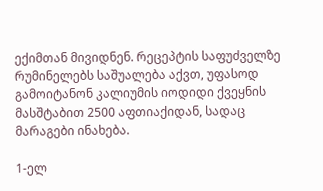ექიმთან მივიდნენ. რეცეპტის საფუძველზე რუმინელებს საშუალება აქვთ, უფასოდ გამოიტანონ კალიუმის იოდიდი ქვეყნის მასშტაბით 2500 აფთიაქიდან, სადაც მარაგები ინახება.

1-ელ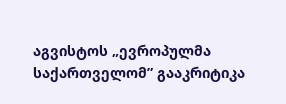აგვისტოს „ევროპულმა საქართველომ” გააკრიტიკა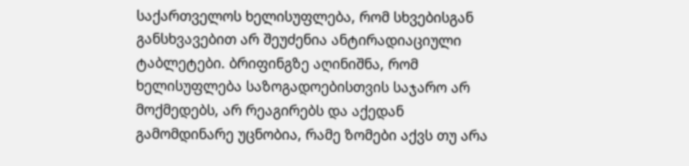საქართველოს ხელისუფლება, რომ სხვებისგან განსხვავებით არ შეუძენია ანტირადიაციული ტაბლეტები. ბრიფინგზე აღინიშნა, რომ ხელისუფლება საზოგადოებისთვის საჯარო არ მოქმედებს, არ რეაგირებს და აქედან გამომდინარე უცნობია, რამე ზომები აქვს თუ არა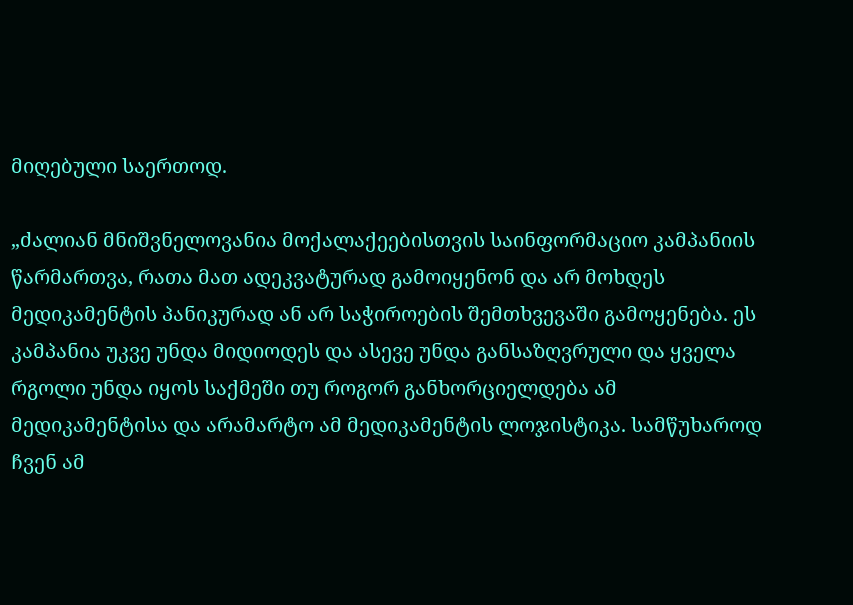მიღებული საერთოდ.

„ძალიან მნიშვნელოვანია მოქალაქეებისთვის საინფორმაციო კამპანიის წარმართვა, რათა მათ ადეკვატურად გამოიყენონ და არ მოხდეს მედიკამენტის პანიკურად ან არ საჭიროების შემთხვევაში გამოყენება. ეს კამპანია უკვე უნდა მიდიოდეს და ასევე უნდა განსაზღვრული და ყველა რგოლი უნდა იყოს საქმეში თუ როგორ განხორციელდება ამ მედიკამენტისა და არამარტო ამ მედიკამენტის ლოჯისტიკა. სამწუხაროდ ჩვენ ამ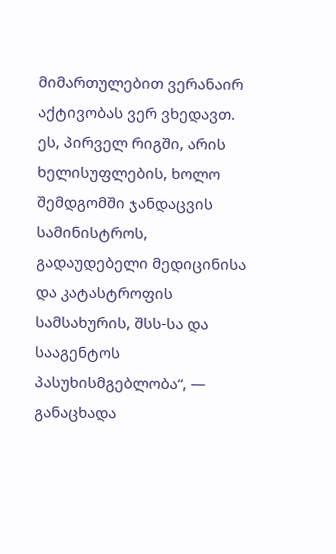მიმართულებით ვერანაირ აქტივობას ვერ ვხედავთ. ეს, პირველ რიგში, არის ხელისუფლების, ხოლო შემდგომში ჯანდაცვის სამინისტროს, გადაუდებელი მედიცინისა და კატასტროფის სამსახურის, შსს-სა და სააგენტოს პასუხისმგებლობა“, — განაცხადა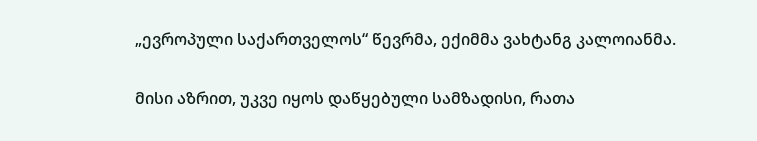„ევროპული საქართველოს“ წევრმა, ექიმმა ვახტანგ კალოიანმა.

მისი აზრით, უკვე იყოს დაწყებული სამზადისი, რათა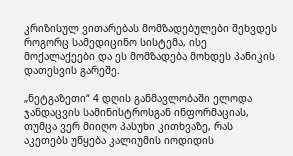კრიზისულ ვითარებას მომზადებულები შეხვდეს როგორც სამედიცინო სისტემა, ისე მოქალაქეები და ეს მომზადება მოხდეს პანიკის დათესვის გარეშე.

„ნეტგაზეთი“ 4 დღის განმავლობაში ელოდა ჯანდაცვის სამინისტროსგან ინფორმაციას, თუმცა ვერ მიიღო პასუხი კითხვაზე, რას აკეთებს უწყება კალიუმის იოდიდის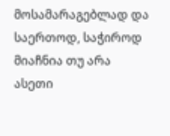მოსამარაგებლად და საერთოდ, საჭიროდ მიაჩნია თუ არა ასეთი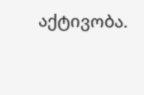აქტივობა.